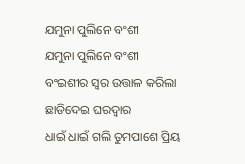ଯମୁନା ପୁଲିନେ ବଂଶୀ
ଯମୁନା ପୁଲିନେ ବଂଶୀ
ବଂଇଶୀର ସ୍ୱର ଉତ୍ତାଳ କରିଲା
ଛାଡିଦେଇ ଘରଦ୍ୱାର
ଧାଇଁ ଧାଇଁ ଗଲି ତୁମପାଶେ ପ୍ରିୟ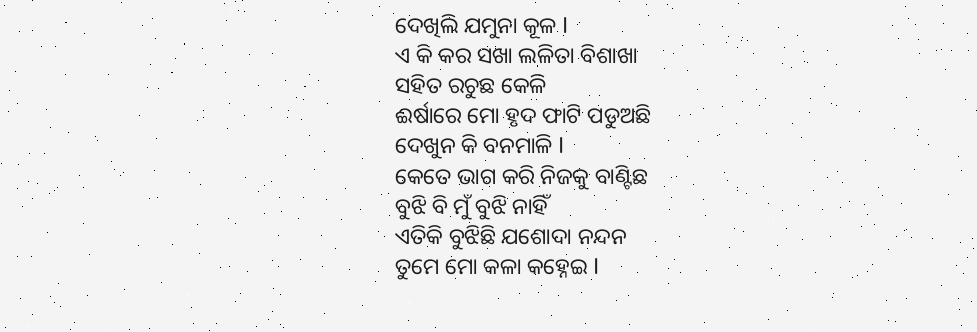ଦେଖିଲି ଯମୁନା କୂଳ I
ଏ କି କର ସଖା ଲଳିତା ବିଶାଖା
ସହିତ ରଚୁଛ କେଳି
ଈର୍ଷାରେ ମୋ ହୃଦ ଫାଟି ପଡୁଅଛି
ଦେଖୁନ କି ବନମାଳି I
କେତେ ଭାଗ କରି ନିଜକୁ ବାଣ୍ଟିଛ
ବୁଝି ବି ମୁଁ ବୁଝି ନାହିଁ
ଏତିକି ବୁଝିଛି ଯଶୋଦା ନନ୍ଦନ
ତୁମେ ମୋ କଳା କହ୍ନେଇ I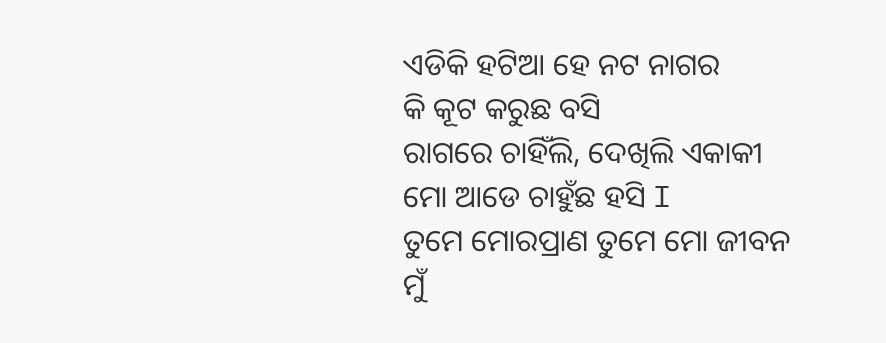ଏଡିକି ହଟିଆ ହେ ନଟ ନାଗର
କି କୂଟ କରୁଛ ବସି
ରାଗରେ ଚାହିଁଲି, ଦେଖିଲି ଏକାକୀ
ମୋ ଆଡେ ଚାହୁଁଛ ହସି I
ତୁମେ ମୋରପ୍ରାଣ ତୁମେ ମୋ ଜୀବନ
ମୁଁ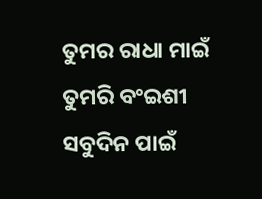ତୁମର ରାଧା ମାଇଁ
ତୁମରି ବଂଇଶୀ ସବୁଦିନ ପାଇଁ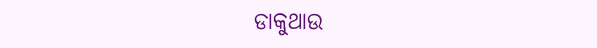ଡାକୁଥାଉ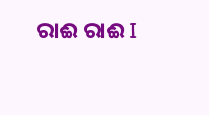ରାଈ ରାଈ I